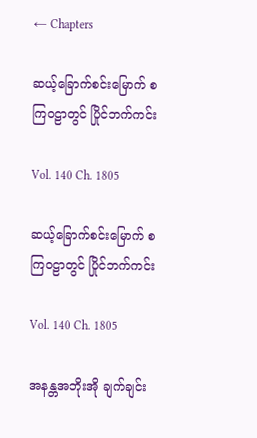← Chapters

ဆယ့်ခြောက်စင်းမြောက် စကြဝဠာတွင် ပြိုင်ဘက်ကင်း

Vol. 140 Ch. 1805

ဆယ့်ခြောက်စင်းမြောက် စကြဝဠာတွင် ပြိုင်ဘက်ကင်း

Vol. 140 Ch. 1805

အနန္တအဘိုးအို ချက်ချင်း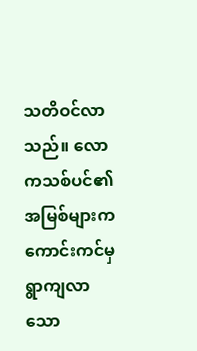သတိဝင်လာသည်။ လောကသစ်ပင်၏ အမြစ်များက ကောင်းကင်မှ ရွာကျလာသော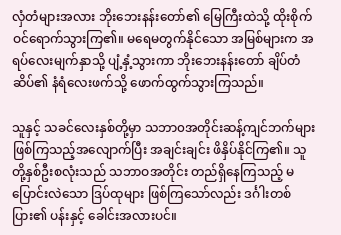လှံတံများအလား ဘိုးဘေးနန်းတော်၏ မြေကြီးထဲသို့ ထိုးစိုက်ဝင်ရောက်သွားကြ၏။ မရေမတွက်နိုင်သော အမြစ်များက အရပ်လေးမျက်နှာသို့ ပျံ့နှံ့သွားကာ ဘိုးဘေးနန်းတော် ချိပ်တံဆိပ်၏ နံရံလေးဖက်သို့ ဖောက်ထွက်သွားကြသည်။

သူနှင့် သခင်လေးနှစ်တို့မှာ သဘာ၀အတိုင်းဆန့်ကျင်ဘက်များ ဖြစ်ကြသည့်အလျောက်ပြီး အချင်းချင်း ဖိနှိပ်နိုင်ကြ၏။ သူတို့နှစ်ဦးစလုံးသည် သဘာဝအတိုင်း တည်ရှိနေကြသည့် မပြောင်းလဲသော ဒြပ်ထုများ ဖြစ်ကြသော်လည်း ဒင်္ဂါးတစ်ပြား၏ ပန်းနှင့် ခေါင်းအလားပင်။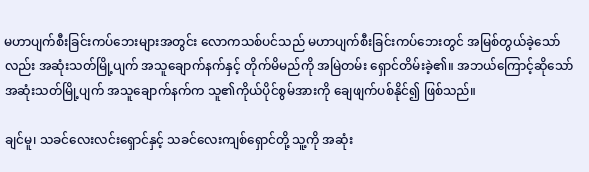မဟာပျက်စီးခြင်းကပ်ဘေးများအတွင်း လောကသစ်ပင်သည် မဟာပျက်စီးခြင်းကပ်ဘေးတွင် အမြစ်တွယ်ခဲ့သော်လည်း အဆုံးသတ်မြို့ပျက် အသူချောက်နက်နှင့် တိုက်မိမည်ကို အမြဲတမ်း ရှောင်တိမ်းခဲ့၏။ အဘယ်ကြောင့်ဆိုသော် အဆုံးသတ်မြို့ပျက် အသူချောက်နက်က သူ၏ကိုယ်ပိုင်စွမ်အားကို ချေဖျက်ပစ်နိုင်၍ ဖြစ်သည်။

ချင်မူ၊ သခင်လေးလင်းရှောင်နှင့် သခင်လေးကျစ်ရှောင်တို့ သူ့ကို အဆုံး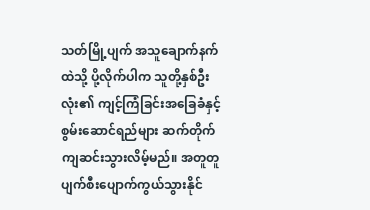သတ်မြို့ပျက် အသူချောက်နက်ထဲသို့ ပို့လိုက်ပါက သူတို့နှစ်ဦးလုံး၏ ကျင့်ကြံခြင်းအခြေခံနှင့် စွမ်းဆောင်ရည်များ ဆက်တိုက် ကျဆင်းသွားလိမ့်မည်။ အတူတူ ပျက်စီးပျောက်ကွယ်သွားနိုင်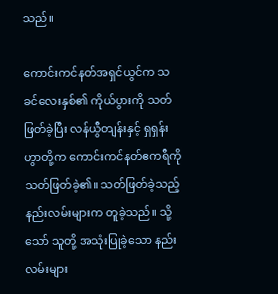သည်။

ကောင်းကင်နတ်အရှင်ယွင်က သခင်လေးနှစ်၏ ကိုယ်ပွားကို သတ်ဖြတ်ခဲ့ပြီး လန်ယွီတျန်းနှင့် ရှရှန်းဟွာတို့က ကောင်းကင်နတ်ဧကရီကို သတ်ဖြတ်ခဲ့၏။ သတ်ဖြတ်ခဲ့သည့် နည်းလမ်းများက တူခဲ့သည်။ သို့သော် သူတို့ အသုံးပြုခဲ့သော နည်းလမ်းများ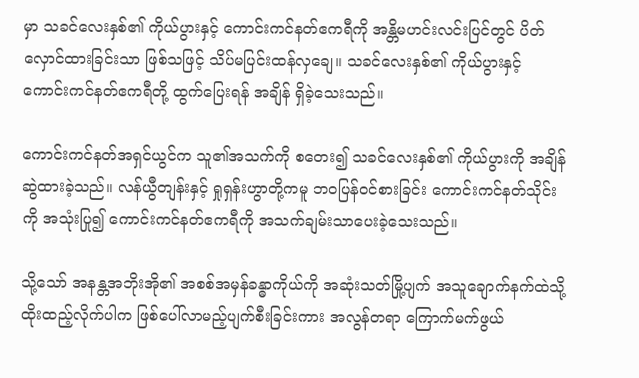မှာ သခင်လေးနှစ်၏ ကိုယ်ပွားနှင့် ကောင်းကင်နတ်ဧကရီကို အန္တိမဟင်းလင်းပြင်တွင် ပိတ်လှောင်ထားခြင်းသာ ဖြစ်သဖြင့် သိပ်မပြင်းထန်လှချေ။ သခင်လေးနှစ်၏ ကိုယ်ပွားနှင့် ကောင်းကင်နတ်ဧကရီတို့ ထွက်ပြေးရန် အချိန် ရှိခဲ့သေးသည်။

ကောင်းကင်နတ်အရှင်ယွင်က သူ၏အသက်ကို စတေး၍ သခင်လေးနှစ်၏ ကိုယ်ပွားကို အချိန်ဆွဲထားခဲ့သည်။ လန်ယွီတျန်းနှင့် ရှုရှန်းဟွာတို့ကမူ ဘ၀ပြန်၀င်စားခြင်း ကောင်းကင်နတ်သိုင်းကို အသုံးပြု၍ ကောင်းကင်နတ်ဧကရီကို အသက်ချမ်းသာပေးခဲ့သေးသည်။

သို့သော် အနန္တအဘိုးအို၏ အစစ်အမှန်ခန္ဓာကိုယ်ကို အဆုံးသတ်မြို့ပျက် အသူချောက်နက်ထဲသို့ ထိုးထည့်လိုက်ပါက ဖြစ်ပေါ်လာမည့်ပျက်စီးခြင်းကား အလွန်တရာ ကြောက်မက်ဖွယ်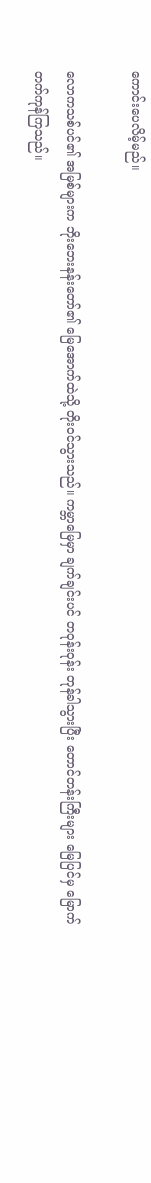ကောင်းပေလိမ့်မည်။

လောကသစ်ပင်၏ အမြစ်များက ဘိုးဘေးနန်းတော်၏ မြေအောက်ထဲသို့ တိုးဝင်သွားသည်။ ကမ္ဘာမြေမှာ ချက်ချင်းပင် တဝုန်းဝုန်း တုန်ခါသွားပြီး တောင်တန်းကြီးများ မြေပြင်မှ မြောက်တက်ကုန်ကြသည်။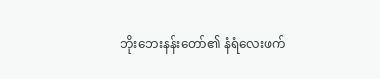ဘိုးဘေးနန်းတော်၏ နံရံလေးဖက်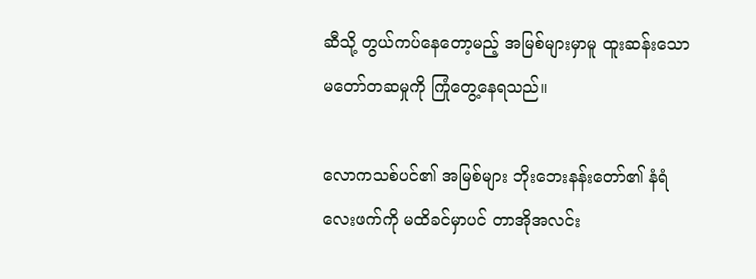ဆီသို့ တွယ်ကပ်နေတော့မည့် အမြစ်များမှာမူ ထူးဆန်းသော မတော်တဆမှုကို ကြုံတွေ့နေရသည်။

လောကသစ်ပင်၏ အမြစ်များ ဘိုးဘေးနန်းတော်၏ နံရံလေးဖက်ကို မထိခင်မှာပင် တာအိုအလင်း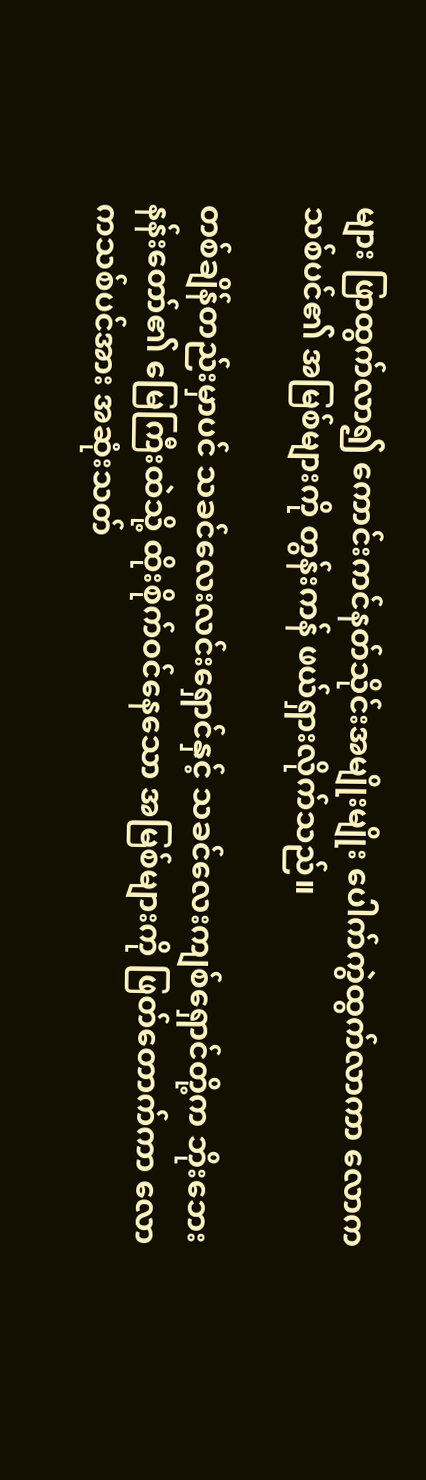များ ဖြာထွက်လာ၍ ကောင်းကင်နတ်သိုင်းအမျိုးမျိုး ပေါက်ကွဲထွက်လာကာ လောကသစ်ပင်၏ အမြစ်များကို တွန်းကန် ဖယ်ရှားလိုက်သည်။

တစ်ချိန်တည်းမှာပင် သခင်လေးလင်းရှောင်နှင့် သခင်လေးကျစ်ရှောင်တို့က ဘိုးဘေးနန်းတော်၏ မြေကြီးထဲသို့ ထိုးစိုက်ဝင်နေသော အမြစ်များကို ဖြတ်တောက်ကာ လောကသစ်ပင်အား အဆုံးသတ်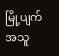မြို့ပျက် အသူ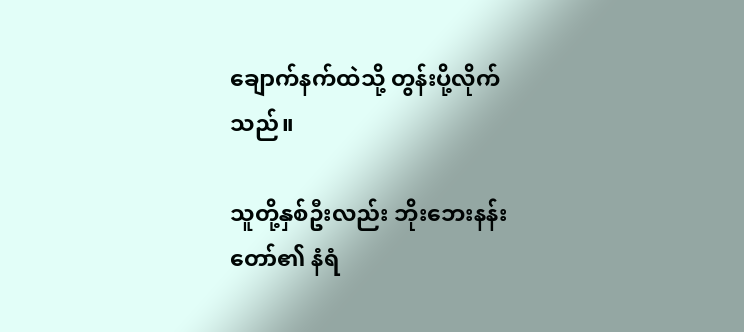ချောက်နက်ထဲသို့ တွန်းပို့လိုက်သည်။

သူတို့နှစ်ဦးလည်း ဘိုးဘေးနန်းတော်၏ နံရံ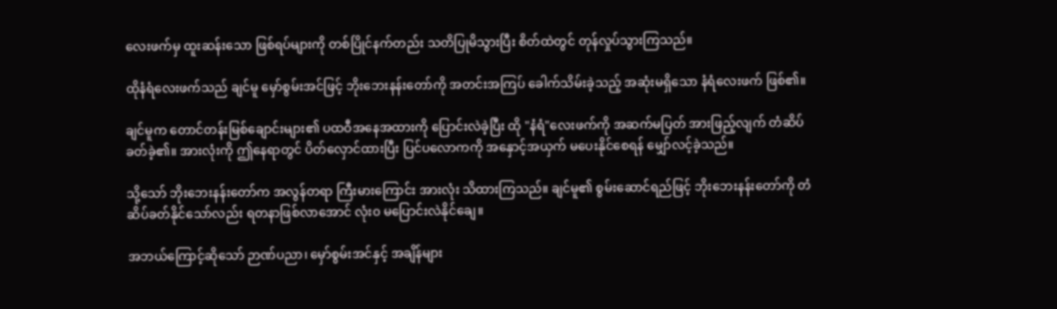လေးဖက်မှ ထူးဆန်းသော ဖြစ်ရပ်များကို တစ်ပြိုင်နက်တည်း သတိပြုမိသွားပြီး စိတ်ထဲတွင် တုန်လှုပ်သွားကြသည်။

ထိုနံရံလေးဖက်သည် ချင်မူ မှော်စွမ်းအင်ဖြင့် ဘိုးဘေးနန်းတော်ကို အတင်းအကြပ် ခေါက်သိမ်းခဲ့သည့် အဆုံးမရှိသော နံရံလေးဖက် ဖြစ်၏။

ချင်မူက တောင်တန်းမြစ်ချောင်းများ၏ ပထဝီအနေအထားကို ပြောင်းလဲခဲ့ပြီး ထို "နံရံ"လေးဖက်ကို အဆက်မပြတ် အားဖြည့်လျက် တံဆိပ်ခတ်ခဲ့၏။ အားလုံးကို ဤနေရာတွင် ပိတ်လှောင်ထားပြီး ပြင်ပလောကကို အနှောင့်အယှက် မပေးနိုင်စေရန် မျှော်လင့်ခဲ့သည်။

သို့သော် ဘိုးဘေးနန်းတော်က အလွန်တရာ ကြီးမားကြောင်း အားလုံး သိထားကြသည်။ ချင်မူ၏ စွမ်း‌ဆောင်ရည်ဖြင့် ဘိုးဘေးနန်းတော်ကို တံဆိပ်ခတ်နိုင်သော်လည်း ရတနာဖြစ်လာအောင် လုံး၀ မပြောင်းလဲနိုင်ချေ။

အဘယ်ကြောင့်ဆိုသော် ဉာဏ်ပညာ၊ မှော်စွမ်းအင်နှင့် အချိန်များ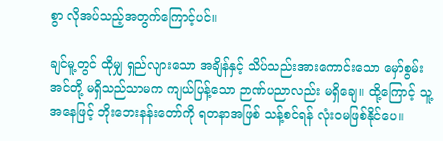စွာ လိုအပ်သည့်အတွက်ကြောင့်ပင်။

ချင်မူ့တွင် ထိုမျှ ရှည်လျားသော အချိန်နှင့် သိပ်သည်းအားကောင်းသော မှော်စွမ်းအင်တို့ မရှိသည်သာမက ကျယ်ပြန့်သော ဉာဏ်ပညာလည်း မရှိချေ။ ထို့ကြောင့် သူ့အနေဖြင့် ဘိုးဘေးနန်းတော်ကို ရတနာအဖြစ် သန့်စင်ရန် လုံးဝမဖြစ်နိုင်ပေ။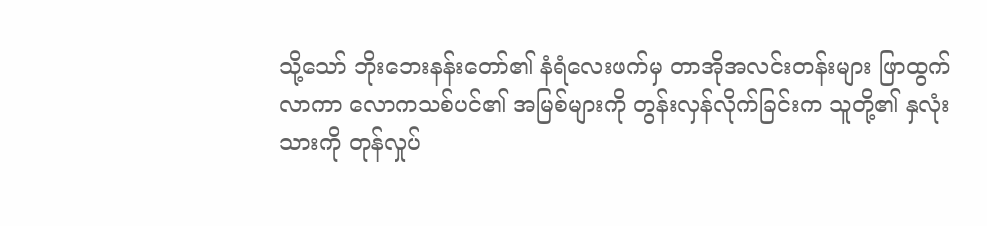သို့သော် ဘိုးဘေးနန်းတော်၏ နံရံလေးဖက်မှ တာအိုအလင်းတန်းများ ဖြာထွက်လာကာ လောကသစ်ပင်၏ အမြစ်များကို တွန်းလှန်လိုက်ခြင်းက သူတို့၏ နှလုံးသားကို တုန်လှုပ်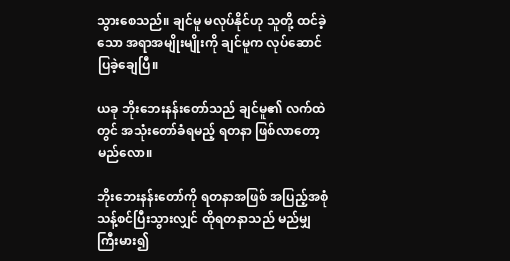သွားစေသည်။ ချင်မူ မလုပ်နိုင်ဟု သူတို့ ထင်ခဲ့သော အရာအမျိုးမျိုးကို ချင်မူက လုပ်ဆောင်ပြခဲ့ချေပြီ။

ယခု ဘိုးဘေးနန်းတော်သည် ချင်မူ၏ လက်ထဲတွင် အသုံးတော်ခံရမည့် ရတနာ ဖြစ်လာတော့မည်လော။

ဘိုးဘေးနန်းတော်ကို ရတနာအဖြစ် အပြည့်အစုံ သန့်စင်ပြီးသွားလျှင် ထိုရတနာသည် မည်မျှ ကြီးမား၍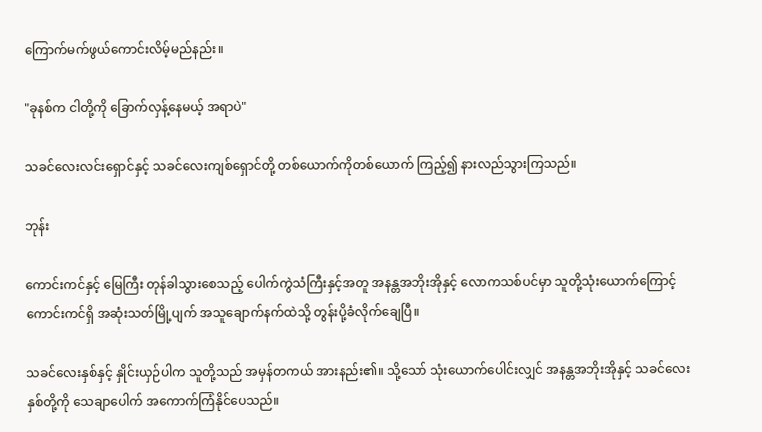ကြောက်မက်ဖွယ်ကောင်းလိမ့်မည်နည်း။

"ခုနစ်က ငါတို့ကို ခြောက်လှန့်နေမယ့် အရာပဲ"

သခင်လေးလင်းရှောင်နှင့် သခင်လေးကျစ်ရှောင်တို့ တစ်ယောက်ကိုတစ်ယောက် ကြည့်၍ နားလည်သွားကြသည်။

ဘုန်း

ကောင်းကင်နှင့် မြေကြီး တုန်ခါသွားစေသည့် ပေါက်ကွဲသံကြီးနှင့်အတူ အနန္တအဘိုးအိုနှင့် လောကသစ်ပင်မှာ သူတို့သုံးယောက်‌ကြောင့် ကောင်းကင်ရှိ အဆုံးသတ်မြို့ပျက် အသူချောက်နက်ထဲသို့ တွန်းပို့ခံလိုက်ချေပြီ။

သခင်လေးနှစ်နှင့် နှိုင်းယှဉ်ပါက သူတို့သည် အမှန်တကယ် အားနည်း၏။ သို့သော် သုံးယောက်ပေါင်းလျှင် အနန္တအဘိုးအိုနှင့် သခင်လေးနှစ်တို့ကို သေချာပေါက် အကောက်ကြံနိုင်ပေသည်။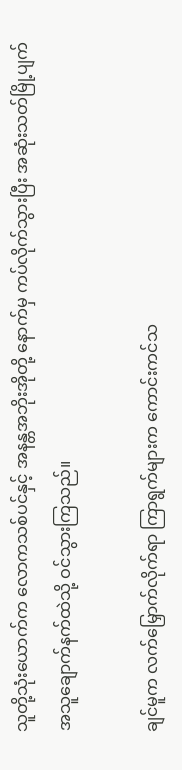သူတို့သုံးယောက်က လောကသစ်ပင်နှင့် အနန္တအဘိုးအိုတို့ နောက်မှ ကပ်လိုက်သွားပြီး အဆုံးသတ်မြို့ပျက် အသူချောက်နက်ထဲသို့ ဝင်သွားကြသည်။

ချင်မူက လက်မြှောက်လိုက်ရာ ကြာရွက်များက ကောင်းကင်သ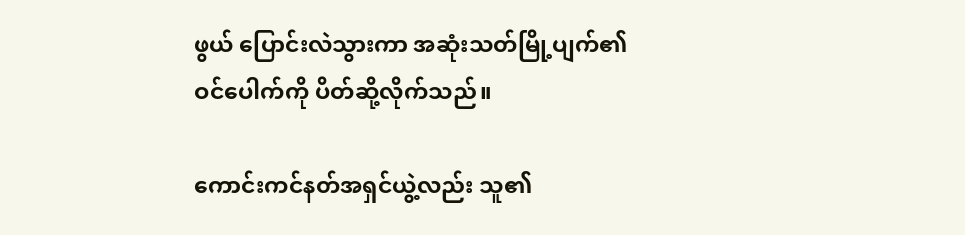ဖွယ် ပြောင်းလဲသွားကာ အဆုံးသတ်မြို့ပျက်၏ ဝင်ပေါက်ကို ပိတ်ဆို့လိုက်သည်။

ကောင်းကင်နတ်အရှင်ယွဲ့လည်း သူ၏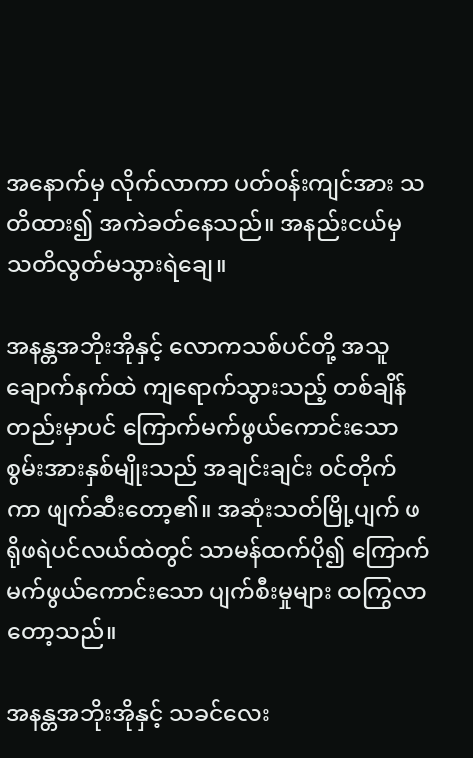အ‌နောက်မှ လိုက်လာကာ ပတ်၀န်းကျင်အား သတိထား၍ အကဲခတ်နေသည်။ အနည်းငယ်မှ သတိလွတ်မသွားရဲချေ။

အနန္တအဘိုးအိုနှင့် လောကသစ်ပင်တို့ အသူချောက်နက်ထဲ ကျရောက်သွားသည့် တစ်ချိန်တည်းမှာပင် ကြောက်မက်ဖွယ်ကောင်းသော စွမ်းအားနှစ်မျိုးသည် အချင်းချင်း ၀င်တိုက်ကာ ဖျက်ဆီးတော့၏။ အဆုံးသတ်မြို့ပျက် ဖရိုဖရဲပင်လယ်ထဲတွင် သာမန်ထက်ပို၍ ကြောက်မက်ဖွယ်ကောင်းသော ပျက်စီးမှုများ ထကြွလာတော့သည်။

အနန္တအဘိုးအိုနှင့် သခင်လေး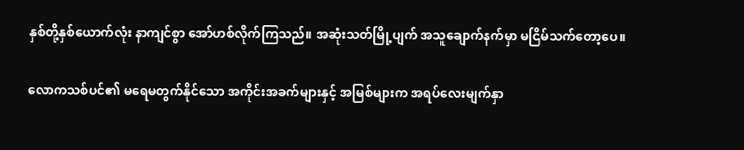နှစ်တို့နှစ်ယောက်လုံး နာကျင်စွာ အော်ဟစ်လိုက်ကြသည်။ အဆုံးသတ်မြို့ပျက် အသူချောက်နက်မှာ မငြိမ်သက်‌တော့ပေ။

လောကသစ်ပင်၏ မရေမတွက်နိုင်သော အကိုင်းအခက်များနှင့် အမြစ်များက အရပ်လေးမျက်နှာ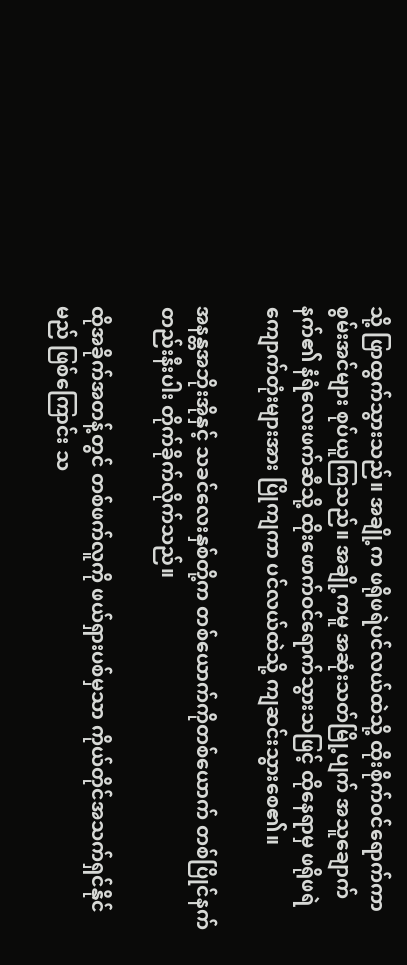သို့ ဖြာထွက်သွားသည်။ အချို့က ဖရိုဖရဲပင်လယ်ထဲသို့ ထိုးစိုက်ဝင်ရောက်ကာ စွမ်းအင်များ စုပ်ယူကြသည်။ အချို့ကမူ အဆုံးသတ်မြို့ပျက် အသူချောက်နက်၏ နံရံလေးဖက်ဆီသို့ ထိုးဖောက်ဝင်ရောက်သွားသဖြင့် ထိုနေရာမှ ဖရိုဖရဲကျောက်တုံးများအား ပြိုကျကာ ပင်လယ်ထဲသို့ ကျဆင်းသွားစေ၏။

အနန္တအဘိုးအိုနှင့် သခင်လေးနှစ်တို့က တစ်ယောက်ကိုတစ်ယောက် တစ်ပြိုင်နက်တည်းနီးပါး တိုက်ခိုက်လိုက်သည်။

ထိုအခိုက်အတန့်တွင် တစ်ဖက်လူကို ဖယ်ရှားပစ်မှသာ ကိုယ်တိုင်အသက်ရှင်နိုင်မည် ဖြစ်ကြောင်း သ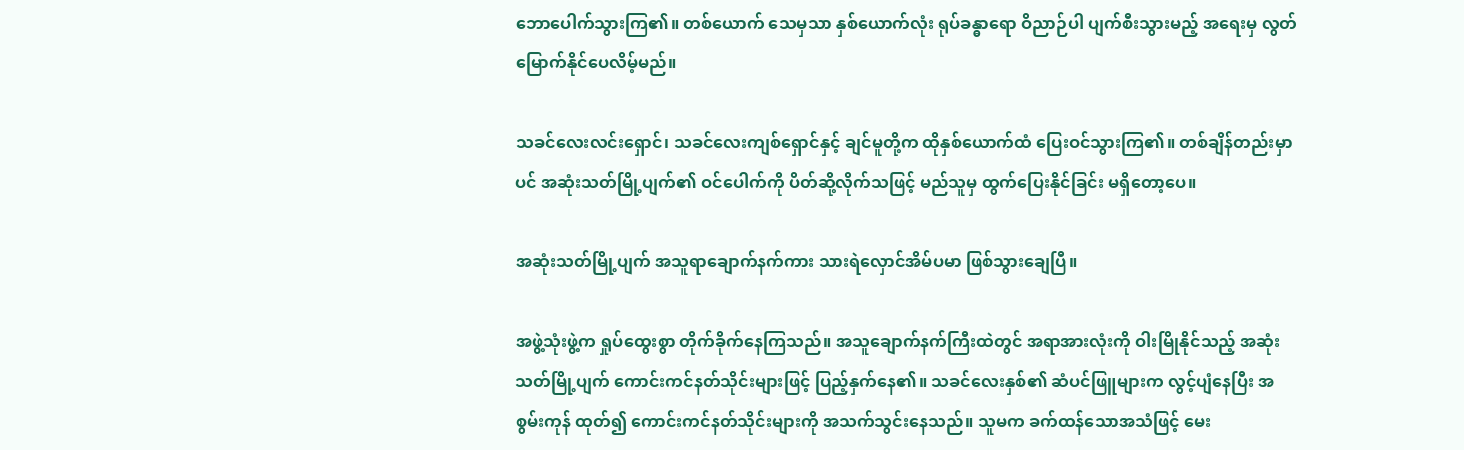ဘောပေါက်သွားကြ၏။ တစ်ယောက် သေမှသာ နှစ်ယောက်လုံး ရုပ်ခန္ဓာရော ဝိညာဉ်ပါ ပျက်စီးသွားမည့် အရေးမှ လွတ်မြောက်နိုင်ပေလိမ့်မည်။

သခင်လေးလင်းရှောင်၊ သခင်လေးကျစ်ရှောင်နှင့် ချင်မူတို့က ထိုနှစ်ယောက်ထံ ပြေးဝင်သွားကြ၏။ တစ်ချိန်တည်းမှာပင် အဆုံးသတ်မြို့ပျက်၏ ဝင်ပေါက်ကို ပိတ်ဆို့လိုက်သဖြင့် မည်သူမှ ထွက်ပြေးနိုင်ခြင်း မရှိတော့ပေ။

အဆုံးသတ်မြို့ပျက် အသူရာချောက်နက်ကား သားရဲလှောင်အိမ်ပမာ ဖြစ်သွားချေပြီ။

အဖွဲ့သုံးဖွဲ့က ရှုပ်ထွေးစွာ တိုက်ခိုက်နေကြသည်။ အသူချောက်နက်ကြီးထဲတွင် အရာအားလုံးကို ဝါးမြိုနိုင်သည့် အဆုံးသတ်မြို့ပျက် ကောင်းကင်နတ်သိုင်းများဖြင့် ပြည့်နှက်နေ၏။ သခင်လေးနှစ်၏ ဆံပင်ဖြူများက လွင့်ပျံနေပြီး အစွမ်းကုန် ထုတ်၍ ကောင်းကင်နတ်သိုင်းများကို အသက်သွင်းနေသည်။ သူမက ခက်ထန်သောအသံဖြင့် မေး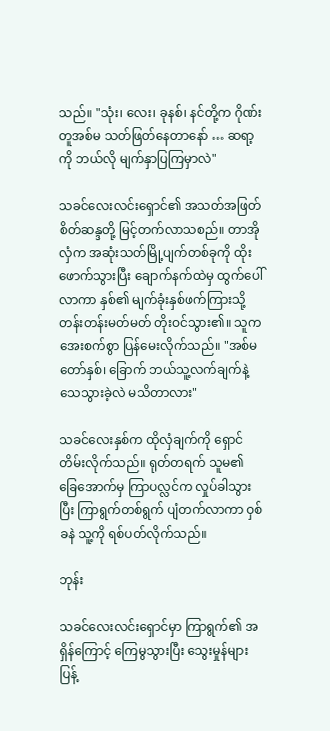သည်။ "သုံး၊‌ လေး၊ ခုနစ်၊ နင်တို့က ဂိုဏ်းတူအစ်မ သတ်ဖြတ်နေတာနော် … ဆရာ့ကို ဘယ်လို မျက်နှာပြကြမှာလဲ"

သခင်လေးလင်းရှောင်၏ အသတ်အဖြတ်စိတ်ဆန္ဒတို့ မြင့်တက်လာသစည်။ တာအိုလှံက အဆုံးသတ်မြို့ပျက်တစ်ခုကို ထိုးဖောက်သွားပြီး ချောက်နက်ထဲမှ ထွက်ပေါ်လာကာ နှစ်၏ မျက်ခုံးနှစ်ဖက်ကြားသို့ တန်းတန်းမတ်မတ် တိုးဝင်သွား၏။ သူက အေးစက်စွာ ပြန်မေးလိုက်သည်။ "အစ်မတော်နှစ်၊ ခြောက် ဘယ်သူ့လက်ချက်နဲ့ သေသွားခဲ့လဲ မသိတာလား"

သခင်လေးနှစ်က ထိုလှံချက်ကို ရှောင်တိမ်းလိုက်သည်။ ရုတ်တရက် သူမ၏ ခြေအောက်မှ ကြာပလ္လင်က လှုပ်ခါသွားပြီး ကြာရွက်တစ်ရွက် ပျံတက်လာကာ ဝှစ်ခနဲ သူ့ကို ရစ်ပတ်လိုက်သည်။

ဘုန်း

သခင်လေးလင်းရှောင်မှာ ကြာရွက်၏ အရှိန်ကြောင့် ကြေမွသွားပြီး သွေးမှုန်များ ပြန့်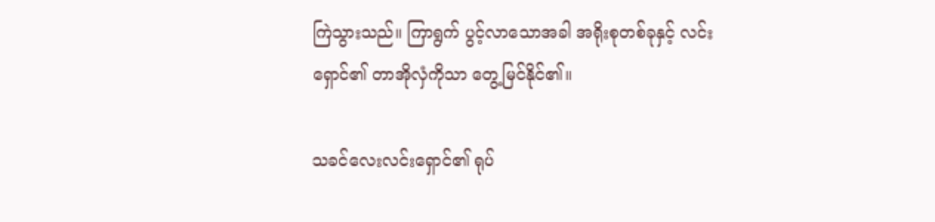ကြဲသွားသည်။ ကြာရွက် ပွင့်လာသောအခါ အရိုးစုတစ်ခုနှင့် လင်းရှောင်၏ တာအိုလှံကိုသာ တွေ့မြင်နိုင်၏။

သခင်လေးလင်းရှောင်၏ ရုပ်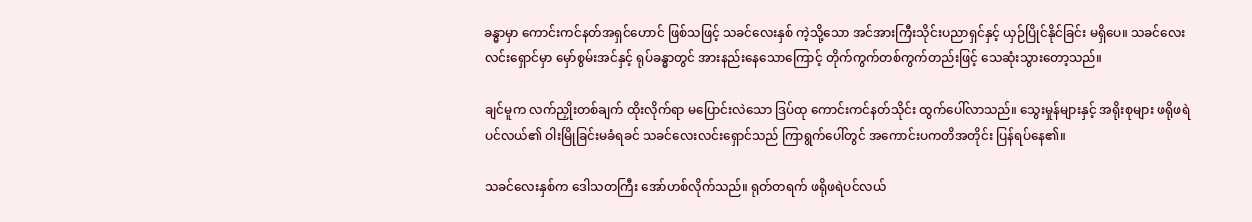ခန္ဓာမှာ ကောင်းကင်နတ်အရှင်ဟောင် ဖြစ်သဖြင့် သခင်လေးနှစ် ကဲ့သို့သော အင်အားကြီးသိုင်းပညာရှင်နှင့် ယှဉ်ပြိုင်နိုင်ခြင်း မရှိပေ။ သခင်လေးလင်းရှောင်မှာ မှော်စွမ်းအင်နှင့် ရုပ်ခန္ဓာတွင် အားနည်းနေသောကြောင့် တိုက်ကွက်တစ်ကွက်တည်းဖြင့် သေဆုံးသွားတော့သည်။

ချင်မူက လက်ညှိုးတစ်ချက် ထိုးလိုက်ရာ မပြောင်းလဲသော ဒြပ်ထု ကောင်းကင်နတ်သိုင်း ထွက်ပေါ်လာသည်။ သွေးမှုန်များနှင့် အရိုးစုများ ဖရိုဖရဲပင်လယ်၏ ဝါးမြိုခြင်းမခံရခင် သခင်လေးလင်းရှောင်သည် ကြာရွက်ပေါ်တွင် အကောင်းပကတိအတိုင်း ပြန်ရပ်နေ၏။

သခင်လေးနှစ်က ဒေါသတကြီး အော်ဟစ်လိုက်သည်။ ရုတ်တရက် ဖရိုဖရဲပင်လယ်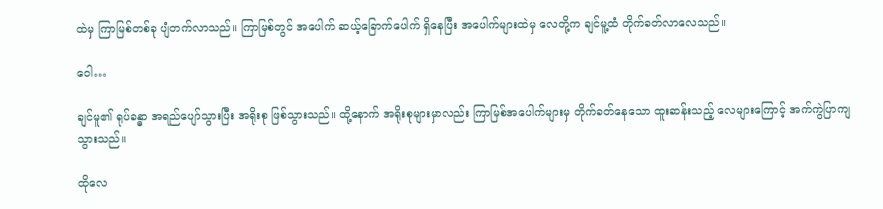ထဲမှ ကြာမြစ်တစ်ခု ပျံတက်လာသည်။ ကြာမြစ်တွင် အပေါက် ဆယ့်ခြောက်ပေါက် ရှိနေပြီး အပေါက်များထဲမှ လေတို့က ချင်မူ့ထံ တိုက်ခတ်လာလေသည်။

ဝေါ…

ချင်မူ၏ ရုပ်ခန္ဓာ အရည်ပျော်သွားပြီး အရိုးစု ဖြစ်သွားသည်။ ထို့နောက် အရိုးစုများမှာလည်း ကြာမြစ်အပေါက်များမှ တိုက်ခတ်နေသော ထူးဆန်းသည့် လေများကြောင့် အက်ကွဲပြာကျသွားသည်။

ထိုလေ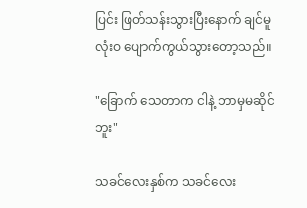ပြင်း ဖြတ်သန်းသွားပြီးနောက် ချင်မူ လုံးဝ ပျောက်ကွယ်သွားတော့သည်။

"ခြောက် သေတာက ငါနဲ့ ဘာမှမဆိုင်ဘူး"

သခင်လေးနှစ်က သခင်လေး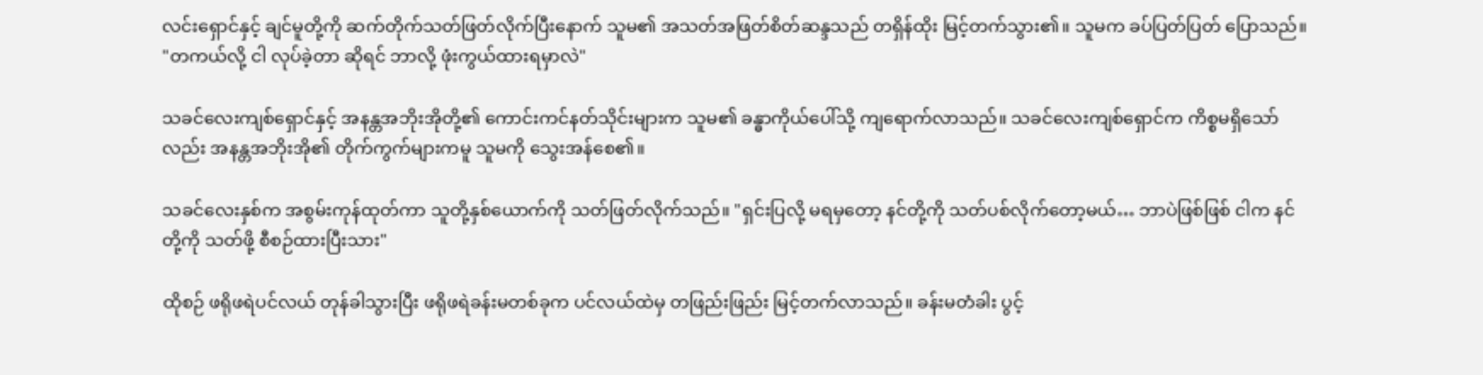လင်းရှောင်နှင့် ချင်မူတို့ကို ဆက်တိုက်သတ်ဖြတ်လိုက်ပြီးနောက် သူမ၏ အသတ်အဖြတ်စိတ်ဆန္ဒသည် တရှိန်ထိုး မြင့်တက်သွား၏။ သူမက ခပ်ပြတ်ပြတ် ပြောသည်။ "တကယ်လို့ ငါ လုပ်ခဲ့တာ ဆိုရင် ဘာလို့ ဖုံးကွယ်ထားရမှာလဲ"

သခင်လေးကျစ်ရှောင်နှင့် အနန္တအဘိုးအိုတို့၏ ကောင်းကင်နတ်သိုင်းများက သူမ၏ ခန္ဓာကိုယ်ပေါ်သို့ ကျရောက်လာသည်။ သခင်လေးကျစ်ရှောင်က ကိစ္စမရှိသော်လည်း အနန္တအဘိုးအို၏ တိုက်ကွက်များကမူ သူမကို သွေးအန်စေ၏။

သခင်လေးနှစ်က အစွမ်းကုန်ထုတ်ကာ သူတို့နှစ်ယောက်ကို သတ်ဖြတ်လိုက်သည်။ "ရှင်းပြလို့ မရမှတော့ နင်တို့ကို သတ်ပစ်လိုက်တော့မယ်… ဘာပဲဖြစ်ဖြစ် ငါက နင်တို့ကို သတ်ဖို့ စီစဉ်ထားပြီးသား"

ထိုစဉ် ဖရိုဖရဲပင်လယ် တုန်ခါသွားပြီး ဖရိုဖရဲခန်းမတစ်ခုက ပင်လယ်ထဲမှ တဖြည်းဖြည်း မြင့်တက်လာသည်။ ခန်းမတံခါး ပွင့်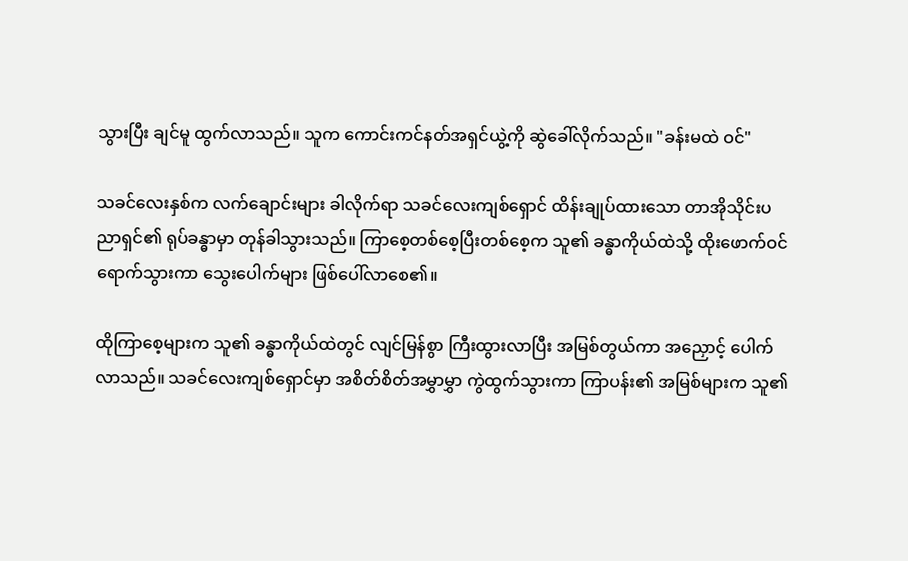သွားပြီး ချင်မူ ထွက်လာသည်။ သူက ကောင်းကင်နတ်အရှင်ယွဲ့ကို ဆွဲခေါ်လိုက်သည်။ "ခန်းမထဲ ဝင်"

သခင်လေးနှစ်က လက်ချောင်းများ ခါလိုက်ရာ သခင်လေးကျစ်ရှောင် ထိန်းချုပ်ထားသော တာအိုသိုင်းပညာရှင်၏ ရုပ်ခန္ဓာမှာ တုန်ခါသွားသည်။ ကြာစေ့တစ်စေ့ပြီးတစ်စေ့က သူ၏ ခန္ဓာကိုယ်ထဲသို့ ထိုးဖောက်ဝင်ရောက်သွားကာ သွေးပေါက်များ ဖြစ်ပေါ်လာစေ၏။

ထိုကြာစေ့များက သူ၏ ခန္ဓာကိုယ်ထဲတွင် လျင်မြန်စွာ ကြီးထွားလာပြီး အမြစ်တွယ်ကာ အညှောင့် ပေါက်လာသည်။ သခင်လေးကျစ်ရှောင်မှာ အစိတ်စိတ်အမွှာမွှာ ကွဲထွက်သွားကာ ကြာပန်း၏ အမြစ်များက သူ၏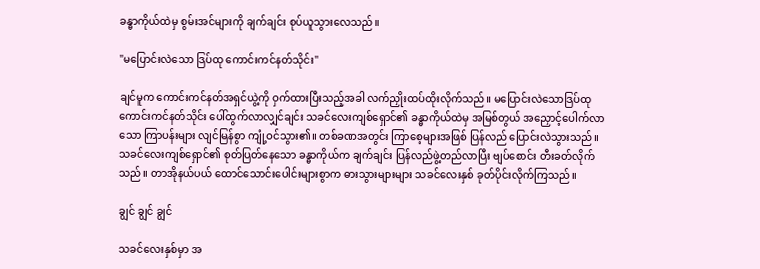ခန္ဓာကိုယ်ထဲမှ စွမ်းအင်များကို ချက်ချင်း စုပ်ယူသွားလေသည်။

"မပြောင်းလဲ‌သော ဒြပ်ထု ကောင်းကင်နတ်သိုင်း"

ချင်မူက ကောင်းကင်နတ်အရှင်ယွဲ့ကို ဝှက်ထားပြီးသည့်အခါ လက်ညှိုးထပ်ထိုးလိုက်သည်။ မပြောင်းလဲသောဒြပ်ထု ကောင်းကင်နတ်သိုင်း ပေါ်ထွက်လာလျှင်ချင်း သခင်လေးကျစ်ရှောင်၏ ခန္ဓာကိုယ်ထဲမှ အမြစ်တွယ် အညှောင့်ပေါက်လာသော ကြာပန်းများ လျင်မြန်စွာ ကျုံ့ဝင်သွား၏။ တစ်ခဏအတွင်း ကြာစေ့များအဖြစ် ပြန်လည် ပြောင်းလဲသွားသည်။ သခင်လေးကျစ်ရှောင်၏ စုတ်ပြတ်နေသော ခန္ဓာကိုယ်က ချက်ချင်း ပြန်လည်ဖွဲ့တည်လာပြီး ဗျပ်စောင်း တီးခတ်လိုက်သည်။ တာအိုနယ်ပယ် ထောင်သောင်းပေါင်းများစွာက ဓားသွားများများ သခင်လေးနှစ် ခုတ်ပိုင်းလိုက်ကြသည်။

ချွင် ချွင် ချွင်

သခင်လေးနှစ်မှာ အ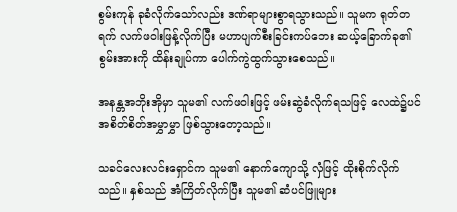စွမ်းကုန် ခုခံလိုက်သော်လည်း ဒဏ်ရာများစွာရသွားသည်။ သူမက ရုတ်တရက် လက်ဖဝါးဖြန့်လိုက်ပြီး မဟာပျက်စီးခြင်းကပ်ဘေး ဆယ့်ခြောက်ခု၏ စွမ်းအားကို ထိန်းချုပ်ကာ ပေါက်ကွဲထွက်သွားစေသည်။

အနန္တအဘိုးအိုမှာ သူမ၏ လက်ဖဝါးဖြင့် ဖမ်းဆွဲခံလိုက်ရသဖြင့် လေထဲ၌ပင် အစိတ်စိတ်အမွှာမွှာ ဖြစ်သွားတော့သည်။

သခင်လေးလင်းရှောင်က သူမ၏ နောက်ကျောသို့ လှံဖြင့် ထိုးစိုက်လိုက်သည်။ နှစ်သည် အံကြိတ်လိုက်ပြီး သူမ၏ ဆံပင်ဖြူများ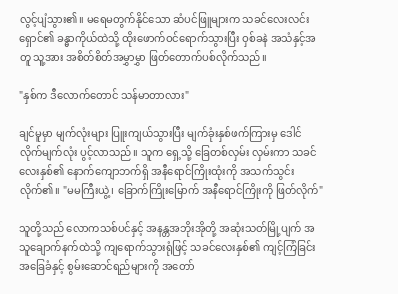လွင့်ပျံသွား၏။ မရေမတွက်နိုင်သော ဆံပင်ဖြူများက သခင်လေးလင်းရှောင်၏ ခန္ဓာကိုယ်ထဲသို့ ထိုးဖောက်ဝင်ရောက်သွားပြီး ဝှစ်ခနဲ အသံနှင့်အတူ သူ့အား အစိတ်စိတ်အမွှာမွှာ ဖြတ်တောက်ပစ်လိုက်သည်။

"နှစ်က ဒီလောက်တောင် သန်မာတာလား"

ချင်မူမှာ မျက်လုံးများ ပြူးကျယ်သွားပြီး မျက်ခုံးနှစ်ဖက်ကြားမှ ဒေါင်လိုက်မျက်လုံး ပွင့်လာသည်။ သူက ရှေ့သို့ ခြေတစ်လှမ်း လှမ်းကာ သခင်လေးနှစ်၏ နောက်ကျောဘက်ရှိ အနီရောင်ကြိုးထုံးကို အသက်သွင်းလိုက်၏။ "မမကြီးယွဲ့၊ ခြောက်ကြိုးမြောက် အနီရောင်ကြိုးကို ဖြတ်လိုက်"

သူတို့သည် လောကသစ်ပင်နှင့် အနန္တအဘိုးအိုတို့ အဆုံးသတ်မြို့ပျက် အသူချောက်နက်ထဲသို့ ကျရောက်သွားရုံဖြင့် သခင်လေးနှစ်၏ ကျင့်ကြံခြင်းအခြေခံနှင့် စွမ်းဆောင်ရည်များကို အတော်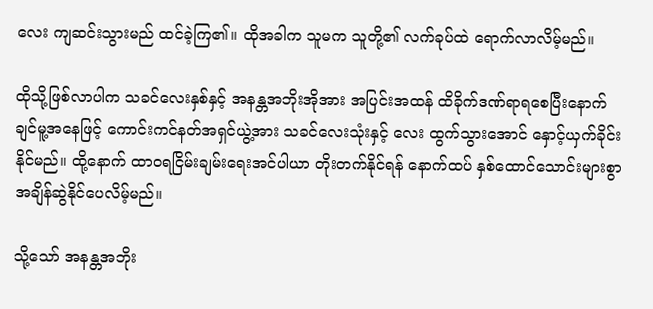လေး ကျဆင်းသွားမည် ထင်ခဲ့ကြ၏။ ထိုအခါက သူမက သူတို့၏ လက်ခုပ်ထဲ ရောက်လာလိမ့်မည်။

ထိုသို့ဖြစ်လာပါက သခင်လေးနှစ်နှင့် အနန္တအဘိုးအိုအား အပြင်းအထန် ထိခိုက်ဒဏ်ရာရစေပြီးနောက် ချင်မူ့အနေဖြင့် ကောင်းကင်နတ်အရှင်ယွဲ့အား သခင်လေးသုံးနှင့် လေး ထွက်သွားအောင် နှောင့်ယှက်ခိုင်းနိုင်မည်။ ထို့နောက် ထာ၀ရငြိမ်းချမ်းရေးအင်ပါယာ တိုးတက်နိုင်ရန် နောက်ထပ် နှစ်ထောင်သောင်းများစွာ အချိန်ဆွဲနိုင်ပေလိမ့်မည်။

သို့သော် အနန္တအဘိုး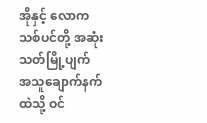အိုနှင့် လောကသစ်ပင်တို့ အဆုံးသတ်မြို့ပျက် အသူချောက်နက်ထဲသို့ ဝင်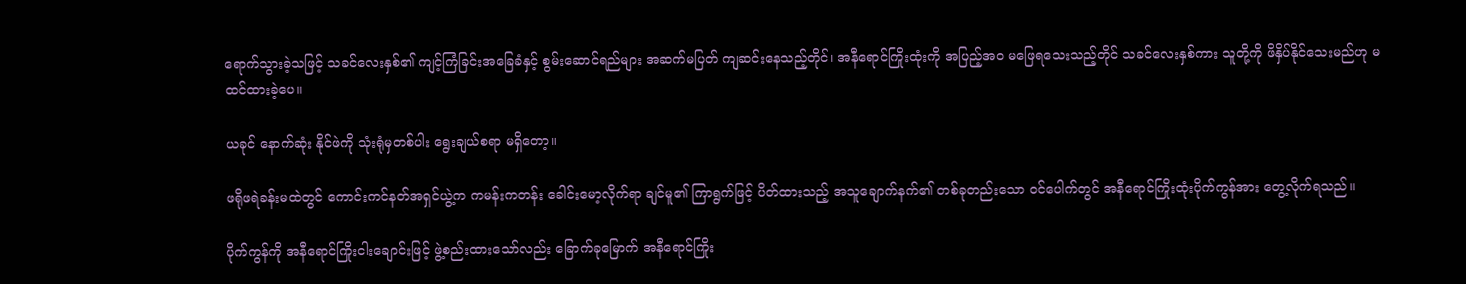ရောက်သွားခဲ့သဖြင့် သခင်လေးနှစ်၏ ကျင့်ကြံခြင်းအခြေခံနှင့် စွမ်းဆောင်ရည်များ အဆက်မပြတ် ကျဆင်းနေသည့်တိုင်၊ အနီရောင်ကြိုးထုံးကို အပြည့်အဝ မဖြေရသေးသည့်တိုင် သခင်လေးနှစ်ကား သူတို့ကို ဖိနှိပ်နိုင်သေးမည်ဟု မထင်ထားခဲ့ပေ။

ယခုင် နောက်ဆုံး နိုင်ဖဲကို သုံးရုံမှတစ်ပါး ရွေးချယ်စရာ မရှိတော့။

ဖရိုဖရဲခန်းမထဲတွင် ကောင်းကင်နတ်အရှင်ယွဲ့က ကမန်းကတန်း ခေါင်းမော့လိုက်ရာ ချင်မူ၏ ကြာရွက်ဖြင့် ပိတ်ထားသည့် အသူချောက်နက်၏ တစ်ခုတည်းသော ဝင်ပေါက်တွင် အနီရောင်ကြိုးထုံးပိုက်ကွန်အား တွေ့လိုက်ရသည်။

ပိုက်ကွန်ကို အနီရောင်ကြိုးငါးချောင်းဖြင့် ဖွဲ့စည်းထားသော်လည်း ခြောက်ခုမြောက် အနီရောင်ကြိုး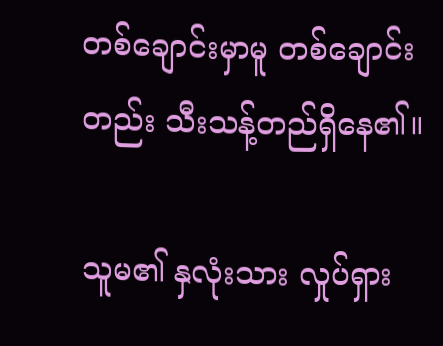တစ်ချောင်းမှာမူ တစ်ချောင်းတည်း သီးသန့်တည်ရှိနေ၏။

သူမ၏ နှလုံးသား လှုပ်ရှား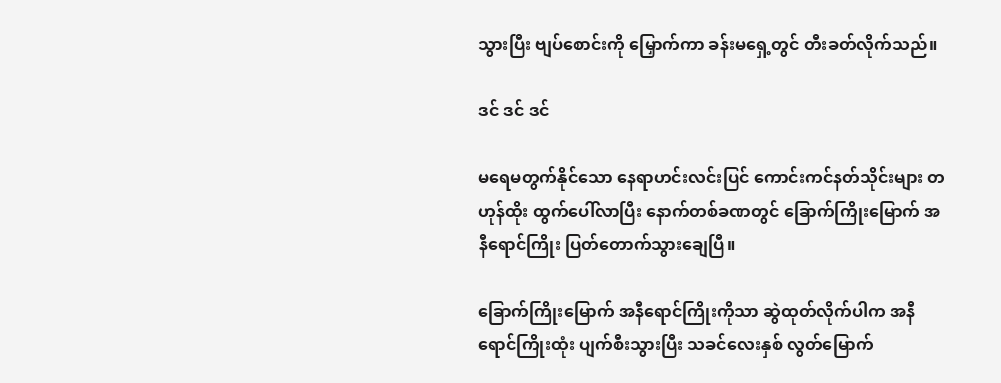သွားပြီး ဗျပ်စောင်းကို မြှောက်ကာ ခန်းမရှေ့တွင် တီးခတ်လိုက်သည်။

ဒင် ဒင် ဒင်

မရေမတွက်နိုင်သော နေရာဟင်းလင်းပြင် ကောင်းကင်နတ်သိုင်းများ တဟုန်ထိုး ထွက်ပေါ်လာပြီး နောက်တစ်ခဏတွင် ခြောက်ကြိုးမြောက် အနီရောင်ကြိုး ပြတ်တောက်သွားချေပြီ။

ခြောက်ကြိုးမြောက် အနီရောင်ကြိုးကိုသာ ဆွဲထုတ်လိုက်ပါက အနီရောင်ကြိုးထုံး ပျက်စီးသွားပြီး သခင်လေးနှစ် လွတ်မြောက်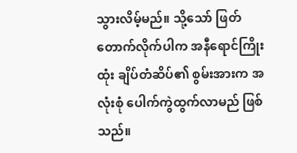သွားလိမ့်မည်။ သို့သော် ဖြတ်တောက်လိုက်ပါက အနီရောင်ကြိုးထုံး ချိပ်တံဆိပ်၏ စွမ်းအားက အလုံးစုံ ပေါက်ကွဲထွက်လာမည် ဖြစ်သည်။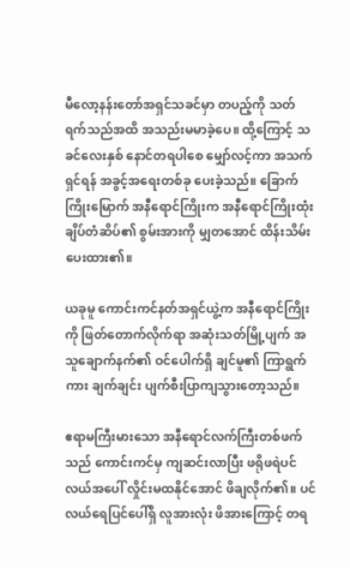မီလော့နန်းတော်အရှင်သခင်မှာ တပည့်ကို သတ်ရက်သည်အထိ အသည်းမမာခဲ့ပေ။ ထို့ကြောင့် သခင်လေးနှစ် နောင်တရပါစေ မျှော်လင့်ကာ အသက်ရှင်ရန် အခွင့်အရေးတစ်ခု ပေးခဲ့သည်။ ခြောက်ကြိုးမြောက် အနီရောင်ကြိုးက အနီရောင်ကြိုးထုံး ချိပ်တံဆိပ်၏ စွမ်းအားကို မျှတအောင် ထိန်းသိမ်းပေးထား၏။

ယခုမူ ကောင်းကင်နတ်အရှင်ယွဲ့က အနီရောင်ကြိုးကို ဖြတ်တောက်လိုက်ရာ အဆုံးသတ်မြို့ပျက် အသူချောက်နက်၏ ဝင်ပေါက်ရှိ ချင်မူ၏ ကြာရွက်ကား ချက်ချင်း ပျက်စီးပြာကျသွားတော့သည်။

ဧရာမကြီးမားသော အနီရောင်လက်ကြီးတစ်ဖက်သည် ကောင်းကင်မှ ကျဆင်းလာပြီး ဖရိုဖရဲပင်လယ်အပေါ် လှိုင်းမထနိုင်အောင် ဖိချလိုက်၏။ ပင်လယ်ရေပြင်ပေါ်ရှိ လူအားလုံး ဖိအားကြောင့် တရ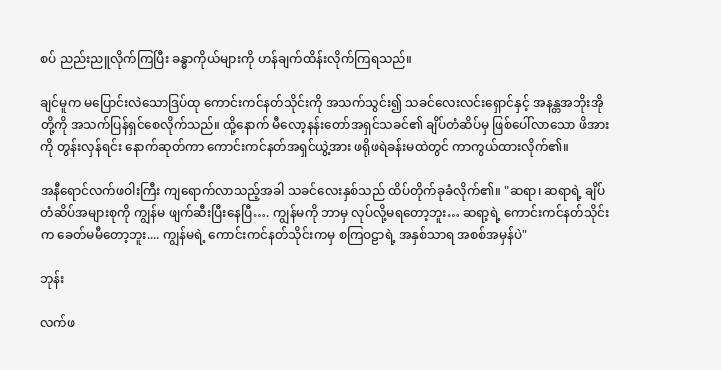စပ် ညည်းညူလိုက်ကြပြီး ခန္ဓာကိုယ်များကို ဟန်ချက်ထိန်းလိုက်ကြရသည်။

ချင်မူက မပြောင်းလဲသောဒြပ်ထု ကောင်းကင်နတ်သိုင်းကို အသက်သွင်း၍ သခင်လေးလင်းရှောင်နှင့် အနန္တအဘိုးအိုတို့ကို အသက်ပြန်ရှင်စေလိုက်သည်။ ထို့နောက် မီလော့နန်းတော်အရှင်သခင်၏ ချိပ်တံဆိပ်မှ ဖြစ်ပေါ်လာသော ဖိအားကို တွန်းလှန်ရင်း နောက်ဆုတ်ကာ ကောင်းကင်နတ်အရှင်ယွဲ့အား ဖရိုဖရဲခန်းမထဲတွင် ကာကွယ်ထားလိုက်၏။

အနီရောင်လက်ဖဝါးကြီး ကျရောက်လာသည့်အခါ သခင်လေးနှစ်သည် ထိပ်တိုက်ခုခံလိုက်၏။ "ဆရာ၊ ဆရာရဲ့ ချိပ်တံဆိပ်အများစုကို ကျွန်မ ဖျက်ဆီးပြီးနေပြီ…. ကျွန်မကို ဘာမှ လုပ်လို့မရတော့ဘူး… ဆရာ့ရဲ့ ကောင်းကင်နတ်သိုင်းက ခေတ်မမီတော့ဘူး.... ကျွန်မရဲ့ ကောင်းကင်နတ်သိုင်းကမှ စကြဝဠာရဲ့ အနှစ်သာရ အစစ်အမှန်ပဲ"

ဘုန်း

လက်ဖ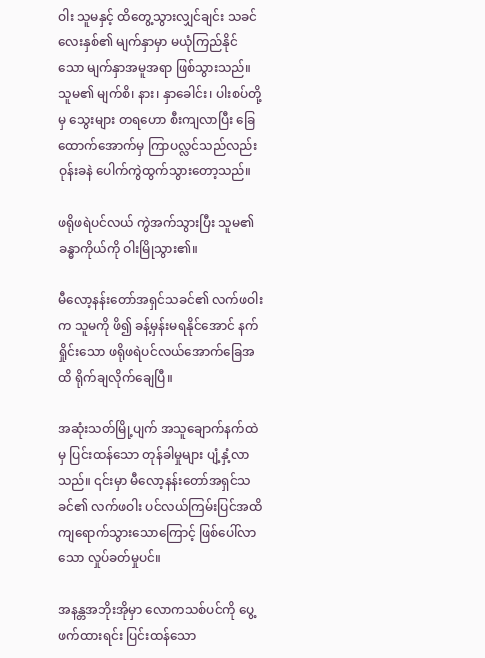ဝါး သူမနှင့် ထိတွေ့သွားလျှင်ချင်း သခင်လေးနှစ်၏ မျက်နှာမှာ မယုံကြည်နိုင်သော မျက်နှာအမူအရာ ဖြစ်သွားသည်။ သူမ၏ မျက်စိ၊ နား၊ နှာခေါင်း၊ ပါးစပ်တို့မှ သွေးများ တရဟော စီးကျလာပြီး ခြေထောက်အောက်မှ ကြာပလ္လင်သည်လည်း ဝုန်းခနဲ ပေါက်ကွဲထွက်သွားတော့သည်။

ဖရိုဖရဲပင်လယ် ကွဲအက်သွားပြီး သူမ၏ ခန္ဓာကိုယ်ကို ဝါးမြိုသွား၏။

မီလော့နန်းတော်အရှင်သခင်၏ လက်ဖဝါးက သူမကို ဖိ၍ ခန့်မှန်းမရနိုင်‌အောင် နက်ရှိုင်း‌သော ဖရိုဖရဲပင်လယ်အောက်ခြေအထိ ရိုက်ချလိုက်ချေပြီ။

အဆုံးသတ်မြို့ပျက် အသူချောက်နက်ထဲမှ ပြင်းထန်သော တုန်ခါမှုများ ပျံ့နှံ့လာသည်။ ၎င်းမှာ မီလော့နန်းတော်အရှင်သခင်၏ လက်ဖဝါး ပင်လယ်ကြမ်းပြင်အထိ ကျရောက်သွားသောကြောင့် ဖြစ်ပေါ်လာသော လှုပ်ခတ်မှုပင်။

အနန္တအဘိုးအိုမှာ လောကသစ်ပင်ကို ပွေ့ဖက်ထားရင်း ပြင်းထန်သော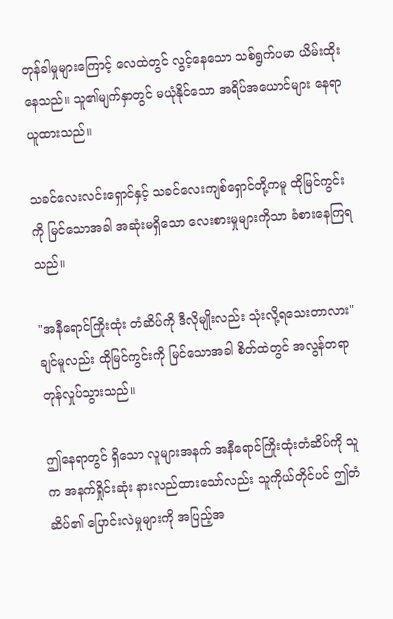တုန်ခါမှုများကြောင့် လေထဲတွင် လွင့်နေသော သစ်ရွက်ပမာ ယိမ်းထိုးနေသည်။ သူ၏မျက်နှာတွင် မယုံနိုင်သော အရိပ်အယောင်များ နေရာယူထားသည်။

သခင်လေးလင်းရှောင်နှင့် သခင်လေးကျစ်ရှောင်တို့ကမူ ထိုမြင်ကွင်းကို မြင်သောအခါ အဆုံးမရှိသော လေးစားမှုများကိုသာ ခံစားနေကြရသည်။

"အနီရောင်ကြိုးထုံး တံဆိပ်ကို ဒီလိုမျိုးလည်း သုံးလို့ရသေးတာလား" ချင်မူလည်း ထိုမြင်ကွင်းကို မြင်သောအခါ စိတ်ထဲတွင် အလွန်တရာ တုန်လှုပ်သွားသည်။

ဤနေရာတွင် ရှိသော လူများအနက် အနီရောင်ကြိုးထုံးတံဆိပ်ကို သူက အနက်ရှိုင်းဆုံး နားလည်ထားသော်လည်း သူကိုယ်တိုင်ပင် ဤတံဆိပ်၏ ပြောင်းလဲမှုများကို အပြည့်အ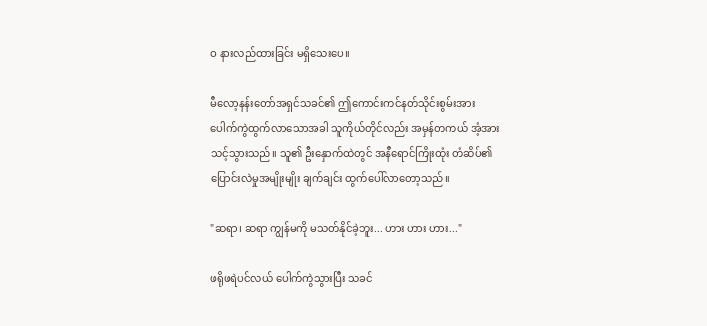ဝ နားလည်ထားခြင်း မရှိသေးပေ။

မီလော့နန်းတော်အရှင်သခင်၏ ဤကောင်းကင်နတ်သိုင်းစွမ်းအား ပေါက်ကွဲထွက်လာသောအခါ သူကိုယ်တိုင်လည်း အမှန်တကယ် အံ့အားသင့်သွားသည်။ သူ၏ ဦးနှောက်ထဲတွင် အနီရောင်ကြိုးထုံး တံဆိပ်၏ ပြောင်းလဲမှုအမျိုးမျိုး ချက်ချင်း ထွက်ပေါ်လာတော့သည်။

"ဆရာ၊ ဆရာ ကျွန်မကို မသတ်နိုင်ခဲ့ဘူး... ဟား ဟား ဟား..."

ဖရိုဖရဲပင်လယ် ပေါက်ကွဲသွားပြီး သခင်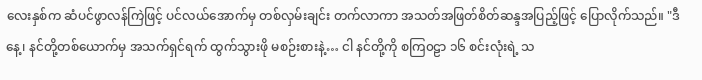လေးနှစ်က ဆံပင်ဖွာလန်ကြဲဖြင့် ပင်လယ်အောက်မှ တစ်လှမ်းချင်း တက်လာကာ အသတ်အဖြတ်စိတ်ဆန္ဒအပြည့်ဖြင့် ပြောလိုက်သည်။ "ဒီနေ့၊ နင်တို့တစ်ယောက်မှ အသက်ရှင်ရက် ထွက်သွားဖို မစဉ်းစားနဲ့… ငါ နင်တို့ကို စကြ၀ဠာ ၁၆ စင်းလုံးရဲ့ သ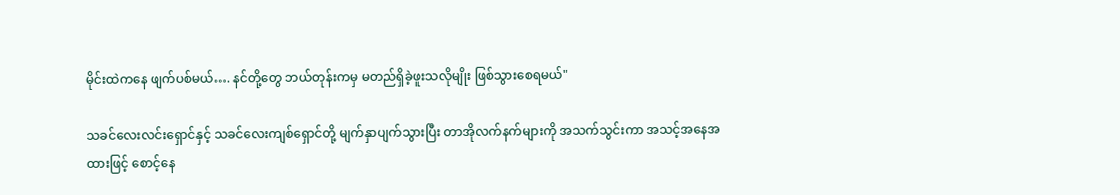မိုင်းထဲကနေ ဖျက်ပစ်မယ်…. နင်တို့တွေ ဘယ်တုန်းကမှ မတည်ရှိခဲ့ဖူးသလိုမျိုး ဖြစ်သွားစေရမယ်"

သခင်လေးလင်းရှောင်နှင့် သခင်လေးကျစ်ရှောင်တို့ မျက်နှာပျက်သွားပြီး တာအိုလက်နက်များကို အသက်သွင်းကာ အသင့်အနေအထားဖြင့် စောင့်နေ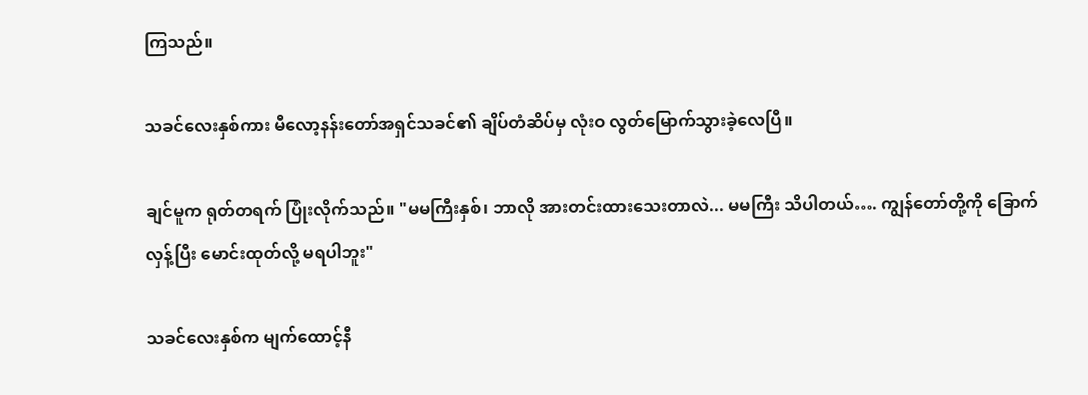ကြသည်။

သခင်လေးနှစ်ကား မီလော့နန်းတော်အရှင်သခင်၏ ချိပ်တံဆိပ်မှ လုံးဝ လွတ်မြောက်သွားခဲ့လေပြီ။

ချင်မူက ရုတ်တရက် ပြုံးလိုက်သည်။ "မမကြီးနှစ်၊ ဘာလို အားတင်းထားသေးတာလဲ... မမကြီး သိပါတယ်…. ကျွန်တော်တို့ကို ခြောက်လှန့်ပြီး မောင်းထုတ်လို့ မရပါဘူး"

သခင်လေးနှစ်က မျက်ထောင့်နီ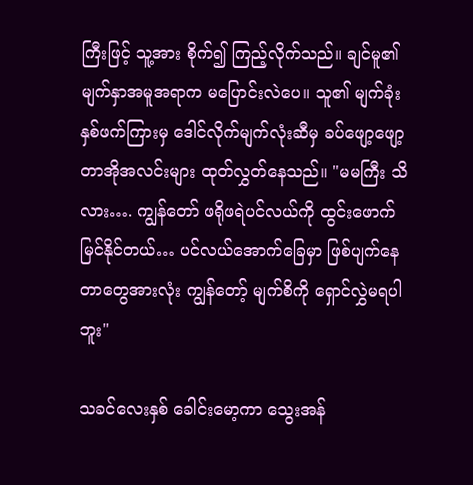ကြီးဖြင့် သူ့အား စိုက်၍ ကြည့်လိုက်သည်။ ချင်မူ၏ မျက်နှာအမူအရာက မပြောင်းလဲပေ။ သူ၏ မျက်ခုံးနှစ်ဖက်ကြားမှ ဒေါင်လိုက်မျက်လုံးဆီမှ ခပ်‌ဖျော့ဖျော့ တာအိုအလင်းများ ထုတ်လွှတ်နေသည်။ "မမကြီး သိလား…. ကျွန်တော် ဖရိုဖရဲပင်လယ်ကို ထွင်းဖောက် မြင်နိုင်တယ်… ပင်လယ်အောက်ခြေမှာ ဖြစ်ပျက်နေတာတွေအားလုံး ကျွန်တော့် မျက်စိကို ရှောင်လွှဲမရပါဘူး"

သခင်လေးနှစ် ခေါင်းမော့ကာ သွေးအန်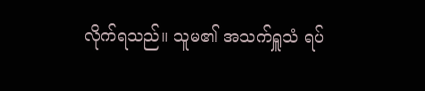လိုက်ရသည်။ သူမ၏ အသက်ရှူသံ ရပ်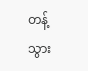တန့်သွား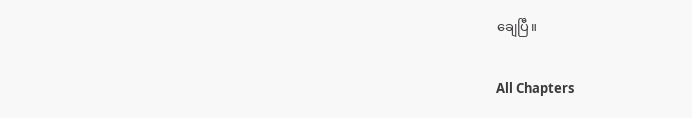ချေပြီ။

All Chapters